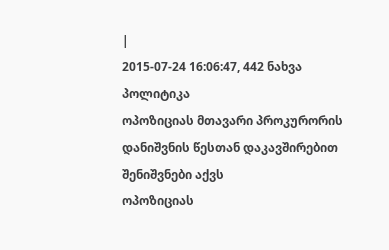|
2015-07-24 16:06:47, 442 ნახვა
პოლიტიკა
ოპოზიციას მთავარი პროკურორის დანიშვნის წესთან დაკავშირებით შენიშვნები აქვს
ოპოზიციას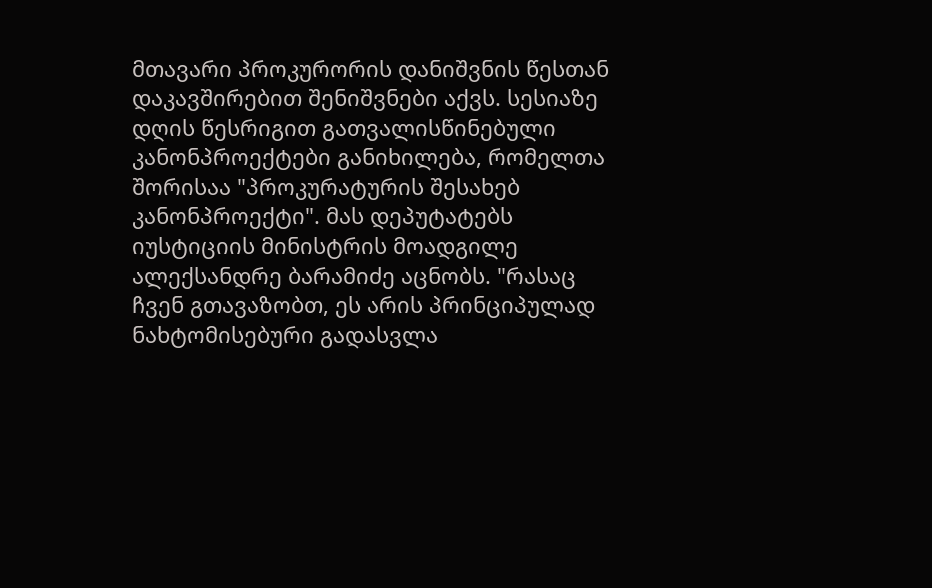მთავარი პროკურორის დანიშვნის წესთან დაკავშირებით შენიშვნები აქვს. სესიაზე დღის წესრიგით გათვალისწინებული კანონპროექტები განიხილება, რომელთა შორისაა "პროკურატურის შესახებ კანონპროექტი". მას დეპუტატებს იუსტიციის მინისტრის მოადგილე ალექსანდრე ბარამიძე აცნობს. "რასაც ჩვენ გთავაზობთ, ეს არის პრინციპულად ნახტომისებური გადასვლა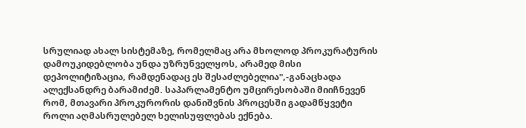სრულიად ახალ სისტემაზე, რომელმაც არა მხოლოდ პროკურატურის დამოუკიდებლობა უნდა უზრუნველყოს, არამედ მისი დეპოლიტიზაცია, რამდენადაც ეს შესაძლებელია",-განაცხადა ალექსანდრე ბარამიძემ. საპარლამენტო უმცირესობაში მიიჩნევენ რომ, მთავარი პროკურორის დანიშვნის პროცესში გადამწყვეტი როლი აღმასრულებელ ხელისუფლებას ექნება.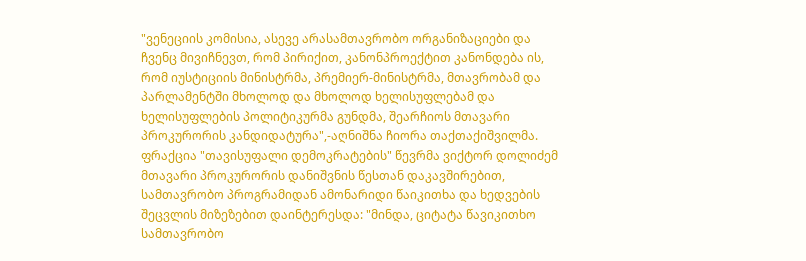"ვენეციის კომისია, ასევე არასამთავრობო ორგანიზაციები და ჩვენც მივიჩნევთ, რომ პირიქით, კანონპროექტით კანონდება ის, რომ იუსტიციის მინისტრმა, პრემიერ-მინისტრმა, მთავრობამ და პარლამენტში მხოლოდ და მხოლოდ ხელისუფლებამ და ხელისუფლების პოლიტიკურმა გუნდმა, შეარჩიოს მთავარი პროკურორის კანდიდატურა",-აღნიშნა ჩიორა თაქთაქიშვილმა. ფრაქცია "თავისუფალი დემოკრატების" წევრმა ვიქტორ დოლიძემ მთავარი პროკურორის დანიშვნის წესთან დაკავშირებით, სამთავრობო პროგრამიდან ამონარიდი წაიკითხა და ხედვების შეცვლის მიზეზებით დაინტერესდა: "მინდა, ციტატა წავიკითხო სამთავრობო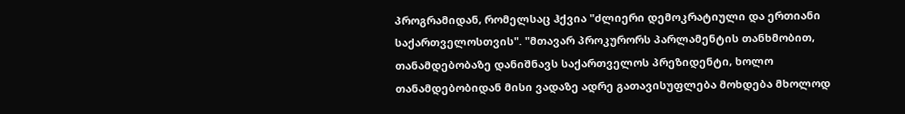პროგრამიდან, რომელსაც ჰქვია "ძლიერი დემოკრატიული და ერთიანი საქართველოსთვის". "მთავარ პროკურორს პარლამენტის თანხმობით, თანამდებობაზე დანიშნავს საქართველოს პრეზიდენტი, ხოლო თანამდებობიდან მისი ვადაზე ადრე გათავისუფლება მოხდება მხოლოდ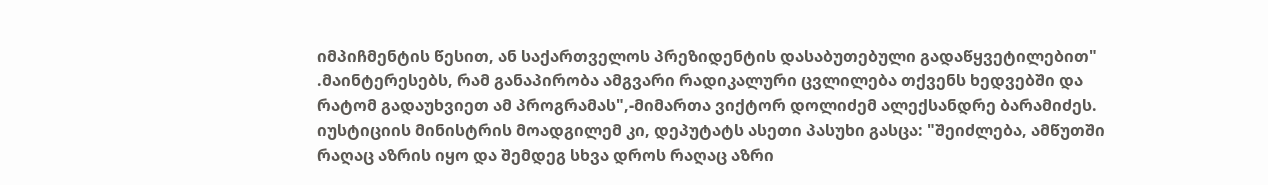იმპიჩმენტის წესით, ან საქართველოს პრეზიდენტის დასაბუთებული გადაწყვეტილებით" .მაინტერესებს, რამ განაპირობა ამგვარი რადიკალური ცვლილება თქვენს ხედვებში და რატომ გადაუხვიეთ ამ პროგრამას",-მიმართა ვიქტორ დოლიძემ ალექსანდრე ბარამიძეს. იუსტიციის მინისტრის მოადგილემ კი, დეპუტატს ასეთი პასუხი გასცა: "შეიძლება, ამწუთში რაღაც აზრის იყო და შემდეგ სხვა დროს რაღაც აზრი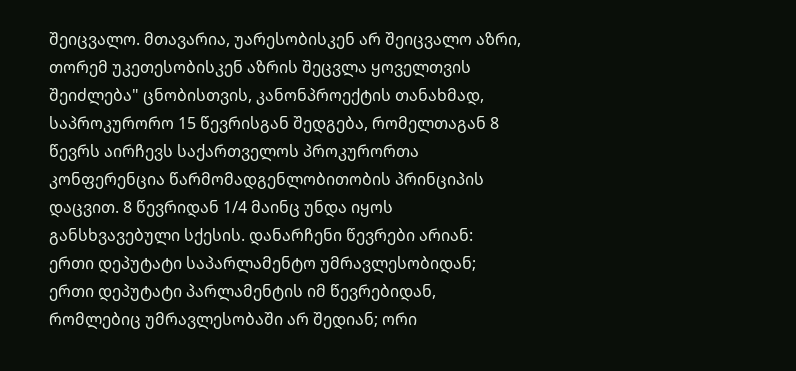შეიცვალო. მთავარია, უარესობისკენ არ შეიცვალო აზრი, თორემ უკეთესობისკენ აზრის შეცვლა ყოველთვის შეიძლება" ცნობისთვის, კანონპროექტის თანახმად, საპროკურორო 15 წევრისგან შედგება, რომელთაგან 8 წევრს აირჩევს საქართველოს პროკურორთა კონფერენცია წარმომადგენლობითობის პრინციპის დაცვით. 8 წევრიდან 1/4 მაინც უნდა იყოს განსხვავებული სქესის. დანარჩენი წევრები არიან: ერთი დეპუტატი საპარლამენტო უმრავლესობიდან; ერთი დეპუტატი პარლამენტის იმ წევრებიდან, რომლებიც უმრავლესობაში არ შედიან; ორი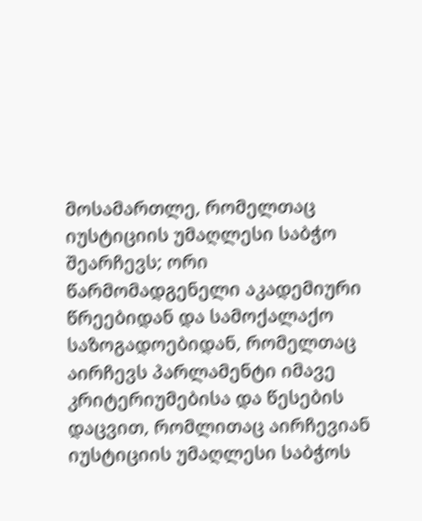მოსამართლე, რომელთაც იუსტიციის უმაღლესი საბჭო შეარჩევს; ორი წარმომადგენელი აკადემიური წრეებიდან და სამოქალაქო საზოგადოებიდან, რომელთაც აირჩევს პარლამენტი იმავე კრიტერიუმებისა და წესების დაცვით, რომლითაც აირჩევიან იუსტიციის უმაღლესი საბჭოს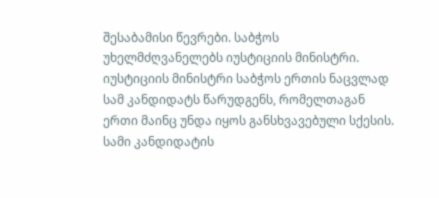შესაბამისი წევრები. საბჭოს უხელმძღვანელებს იუსტიციის მინისტრი. იუსტიციის მინისტრი საბჭოს ერთის ნაცვლად სამ კანდიდატს წარუდგენს, რომელთაგან ერთი მაინც უნდა იყოს განსხვავებული სქესის. სამი კანდიდატის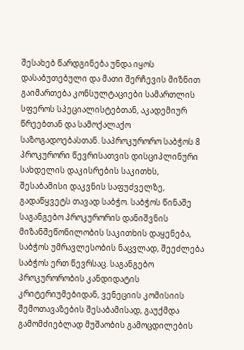შესახებ წარდგინება უნდა იყოს დასაბუთებული და მათი შერჩევის მიზნით გაიმართება კონსულტაციები სამართლის სფეროს სპეციალისტებთან, აკადემიურ წრეებთან და სამოქალაქო საზოგადოებასთან. საპროკურორო საბჭოს 8 პროკურორი წევრისათვის დისციპლინური სახდელის დაკისრების საკითხს, შესაბამისი დაკვნის საფუძველზე, გადაწყვეტს თავად საბჭო. საბჭოს წინაშე საგანგებო პროკურორის დანიშვნის მიზანშეწონილობის საკითხის დაყენება, საბჭოს უმრავლესობის ნაცვლად, შეეძლება საბჭოს ერთ წევრსაც. საგანგებო პროკურორობის კანდიდატის კრიტერიუმებიდან, ვენეციის კომისიის შემოთავაზების შესაბამისად, გაუქმდა გამომძიებლად მუშაობის გამოცდილების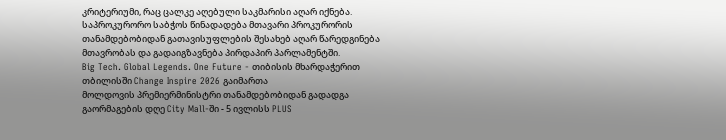კრიტერიუმი, რაც ცალკე აღებული საკმარისი აღარ იქნება. საპროკურორო საბჭოს წინადადება მთავარი პროკურორის თანამდებობიდან გათავისუფლების შესახებ აღარ წარედგინება მთავრობას და გადაიგზავნება პირდაპირ პარლამენტში.
Big Tech. Global Legends. One Future - თიბისის მხარდაჭერით თბილისში Change Inspire 2026 გაიმართა
მოლდოვის პრემიერმინისტრი თანამდებობიდან გადადგა
გაორმაგების დღე City Mall-ში - 5 ივლისს PLUS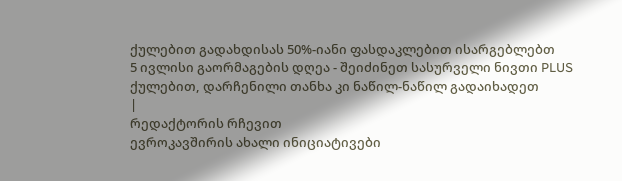ქულებით გადახდისას 50%-იანი ფასდაკლებით ისარგებლებთ
5 ივლისი გაორმაგების დღეა - შეიძინეთ სასურველი ნივთი PLUS ქულებით, დარჩენილი თანხა კი ნაწილ-ნაწილ გადაიხადეთ
|
რედაქტორის რჩევით
ევროკავშირის ახალი ინიციატივები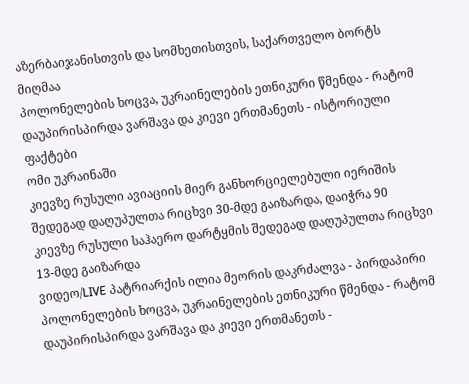აზერბაიჯანისთვის და სომხეთისთვის, საქართველო ბორტს მიღმაა
პოლონელების ხოცვა, უკრაინელების ეთნიკური წმენდა - რატომ დაუპირისპირდა ვარშავა და კიევი ერთმანეთს - ისტორიული ფაქტები
ომი უკრაინაში
კიევზე რუსული ავიაციის მიერ განხორციელებული იერიშის შედეგად დაღუპულთა რიცხვი 30-მდე გაიზარდა, დაიჭრა 90
კიევზე რუსული საჰაერო დარტყმის შედეგად დაღუპულთა რიცხვი 13-მდე გაიზარდა
ვიდეო/LIVE პატრიარქის ილია მეორის დაკრძალვა - პირდაპირი
პოლონელების ხოცვა, უკრაინელების ეთნიკური წმენდა - რატომ დაუპირისპირდა ვარშავა და კიევი ერთმანეთს -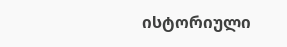ისტორიული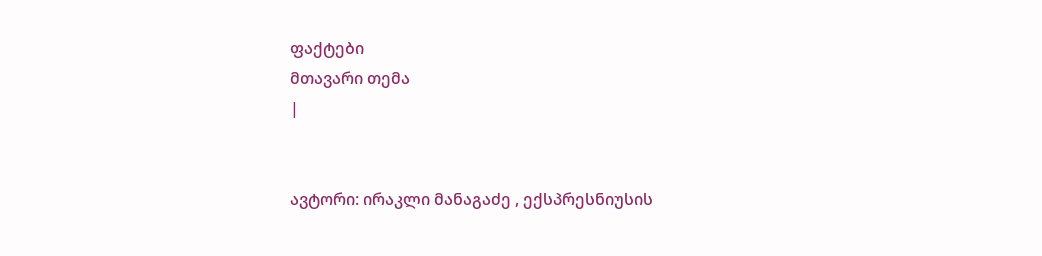ფაქტები
მთავარი თემა
|


ავტორი: ირაკლი მანაგაძე , ექსპრესნიუსის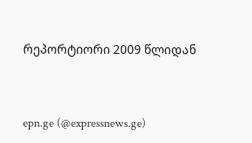რეპორტიორი 2009 წლიდან



epn.ge (@expressnews.ge)